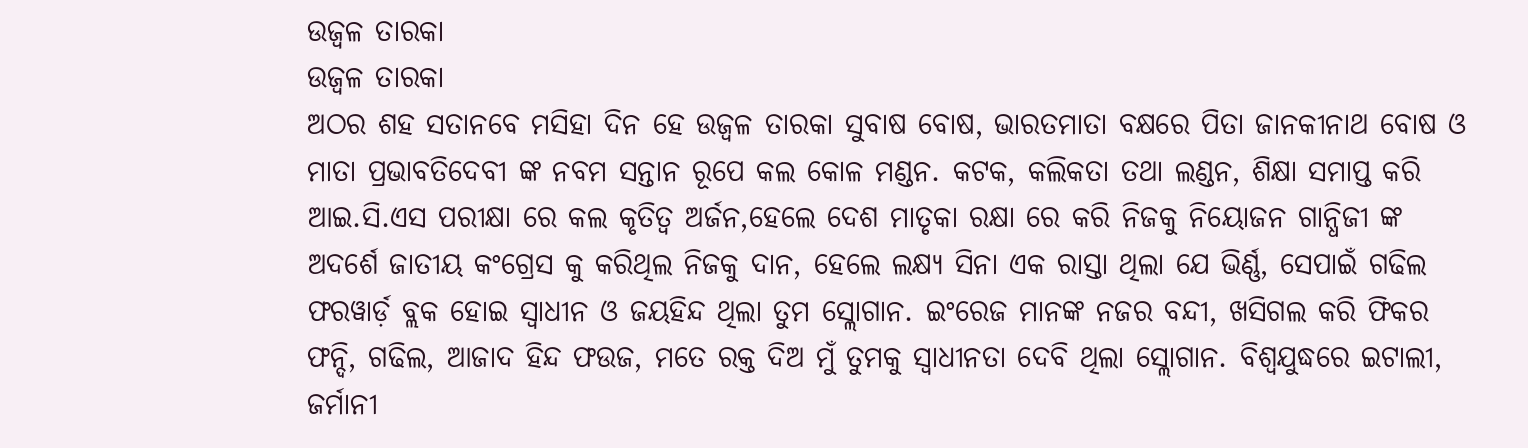ଉଜ୍ବଳ ତାରକା
ଉଜ୍ବଳ ତାରକା
ଅଠର ଶହ ସତାନବେ ମସିହା ଦିନ ହେ ଉଜ୍ବଳ ତାରକା ସୁବାଷ ବୋଷ, ଭାରତମାତା ବକ୍ଷରେ ପିତା ଜାନକୀନାଥ ବୋଷ ଓ ମାତା ପ୍ରଭାବତିଦେବୀ ଙ୍କ ନବମ ସନ୍ତାନ ରୂପେ କଲ କୋଳ ମଣ୍ଡନ. କଟକ, କଲିକତା ତଥା ଲଣ୍ଡନ, ଶିକ୍ଷା ସମାପ୍ତ କରି ଆଇ.ସି.ଏସ ପରୀକ୍ଷା ରେ କଲ କୃତିତ୍ୱ ଅର୍ଜନ,ହେଲେ ଦେଶ ମାତୃକା ରକ୍ଷା ରେ କରି ନିଜକୁ ନିୟୋଜନ ଗାନ୍ଧିଜୀ ଙ୍କ ଅଦର୍ଶେ ଜାତୀୟ କଂଗ୍ରେସ କୁ କରିଥିଲ ନିଜକୁ ଦାନ, ହେଲେ ଲକ୍ଷ୍ୟ ସିନା ଏକ ରାସ୍ତା ଥିଲା ଯେ ଭିର୍ଣ୍ଣ, ସେପାଇଁ ଗଢିଲ ଫରୱାର୍ଡ଼ ବ୍ଲକ ହୋଇ ସ୍ୱାଧୀନ ଓ ଜୟହିନ୍ଦ ଥିଲା ତୁମ ସ୍ଲୋଗାନ. ଇଂରେଜ ମାନଙ୍କ ନଜର ବନ୍ଦୀ, ଖସିଗଲ କରି ଫିକର ଫନ୍ଦି, ଗଢିଲ, ଆଜାଦ ହିନ୍ଦ ଫଉଜ, ମତେ ରକ୍ତ ଦିଅ ମୁଁ ତୁମକୁ ସ୍ୱାଧୀନତା ଦେବି ଥିଲା ସ୍ଲୋଗାନ. ବିଶ୍ୱଯୁଦ୍ଧରେ ଇଟାଲୀ, ଜର୍ମାନୀ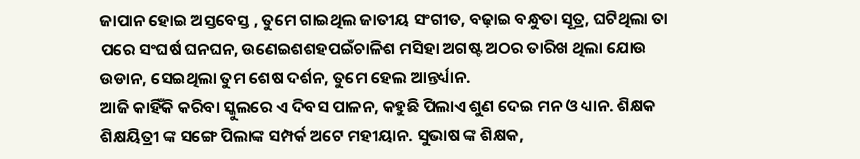ଜାପାନ ହୋଇ ଅସ୍ତବେସ୍ତ , ତୁମେ ଗାଇଥିଲ ଜାତୀୟ ସଂଗୀତ, ବଢ଼ାଇ ବନ୍ଧୁତା ସୂତ୍ର, ଘଟିଥିଲା ତା ପରେ ସଂଘର୍ଷ ଘନଘନ, ଉଣେଇଶଶହପଇଁଚାଳିଶ ମସିହା ଅଗଷ୍ଟ ଅଠର ତାରିଖ ଥିଲା ଯୋଉ ଉଡାନ, ସେଇଥିଲା ତୁମ ଶେଷ ଦର୍ଶନ, ତୁମେ ହେଲ ଆନ୍ତର୍ଧ୍ୟାନ.
ଆଜି କାହିଁକି କରିବା ସ୍କୁଲରେ ଏ ଦିବସ ପାଳନ, କହୁଛି ପିଲାଏ ଶୁଣ ଦେଇ ମନ ଓ ଧ୍ୟାନ. ଶିକ୍ଷକ ଶିକ୍ଷୟିତ୍ରୀ ଙ୍କ ସଙ୍ଗେ ପିଲାଙ୍କ ସମ୍ପର୍କ ଅଟେ ମହୀୟାନ. ସୁଭାଷ ଙ୍କ ଶିକ୍ଷକ,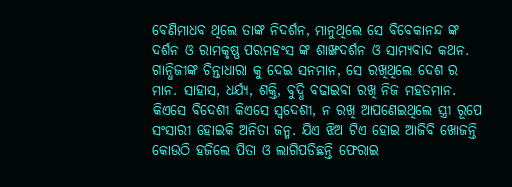ବେଣିମାଧବ ଥିଲେ ତାଙ୍କ ନିଦର୍ଶନ, ମାନୁଥିଲେ ସେ ବିବେକାନନ୍ଦ ଙ୍କ ଦର୍ଶନ ଓ ରାମକୃଷ୍ଣ ପରମହଂସ ଙ୍କ ଶାଙ୍ଖଦର୍ଶନ ଓ ସାମ୍ୟବାଦ କଥନ. ଗାନ୍ଧିଜୀଙ୍କ ଚିନ୍ତାଧାରା କୁ ଦେଇ ସନମାନ, ସେ ରଖିଥିଲେ ଦେଶ ର ମାନ. ସାହାସ, ଧର୍ଯ୍ୟ, ଶକ୍ତି, ବୁଦ୍ଧି ବଢାଇବା ରଖି ନିଜ ମହତମାନ. କିଏସେ ବିଦେଶୀ କିଏସେ ସ୍ବଦେଶୀ, ନ ରଖି ଆପଣେଇଥିଲେ ସ୍ତ୍ରୀ ରୂପେ ସଂସାରୀ ହୋଇକି ଅନିତା ଜନ୍ମ. ଯିଏ ଝିଅ ଟିଏ ହୋଇ ଆଜିବି ଖୋଜନ୍ତି କୋଉଠି ହଜିଲେ ପିତା ଓ ଲାଗିପଡିଛନ୍ତି ଫେରାଇ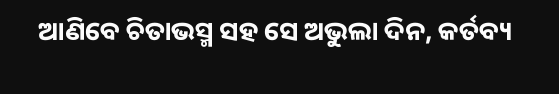ଆଣିବେ ଚିତାଭସ୍ମ ସହ ସେ ଅଭୁଲା ଦିନ, କର୍ତବ୍ୟ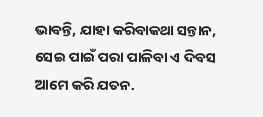ଭାବନ୍ତି, ଯାହା କରିବାକଥା ସନ୍ତାନ, ସେଇ ପାଇଁ ପରା ପାଳିବା ଏ ଦିବସ ଆମେ କରି ଯତନ.